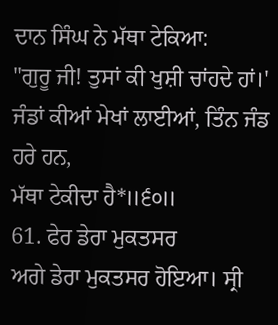ਦਾਨ ਸਿੰਘ ਨੇ ਮੱਥਾ ਟੇਕਿਆ:
"ਗੁਰੂ ਜੀ! ਤੁਸਾਂ ਕੀ ਖੁਸ਼ੀ ਚਾਂਹਦੇ ਹਾਂ।'
ਜੰਡਾਂ ਕੀਆਂ ਮੇਖਾਂ ਲਾਈਆਂ, ਤਿੰਨ ਜੰਡ ਹਰੇ ਹਨ,
ਮੱਥਾ ਟੇਕੀਦਾ ਹੈ*॥੬੦॥
61. ਫੇਰ ਡੇਰਾ ਮੁਕਤਸਰ
ਅਗੇ ਡੇਰਾ ਮੁਕਤਸਰ ਹੋਇਆ। ਸ੍ਰੀ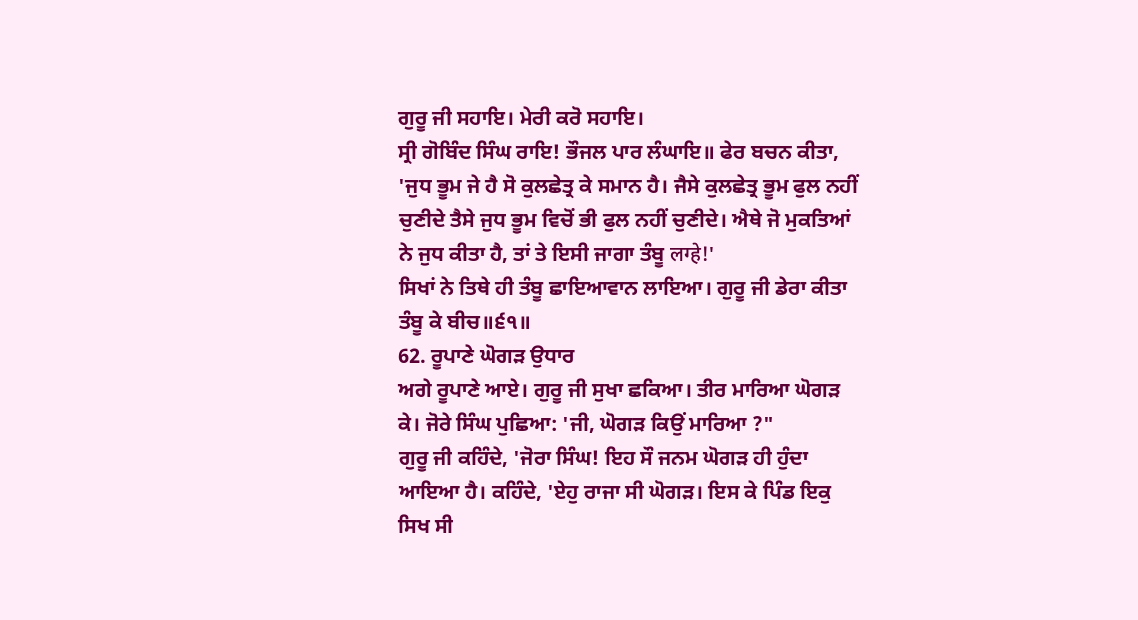ਗੁਰੂ ਜੀ ਸਹਾਇ। ਮੇਰੀ ਕਰੋ ਸਹਾਇ।
ਸ੍ਰੀ ਗੋਬਿੰਦ ਸਿੰਘ ਰਾਇ! ਭੌਜਲ ਪਾਰ ਲੰਘਾਇ॥ ਫੇਰ ਬਚਨ ਕੀਤਾ, 'ਜੁਧ ਭੂਮ ਜੇ ਹੈ ਸੋ ਕੁਲਛੇਤ੍ਰ ਕੇ ਸਮਾਨ ਹੈ। ਜੈਸੇ ਕੁਲਛੇਤ੍ਰ ਭੂਮ ਫੁਲ ਨਹੀਂ ਚੁਣੀਦੇ ਤੈਸੇ ਜੁਧ ਭੂਮ ਵਿਚੋਂ ਭੀ ਫੁਲ ਨਹੀਂ ਚੁਣੀਦੇ। ਐਥੇ ਜੋ ਮੁਕਤਿਆਂ ਨੇ ਜੁਧ ਕੀਤਾ ਹੈ, ਤਾਂ ਤੇ ਇਸੀ ਜਾਗਾ ਤੰਬੂ लग्हे!'
ਸਿਖਾਂ ਨੇ ਤਿਥੇ ਹੀ ਤੰਬੂ ਛਾਇਆਵਾਨ ਲਾਇਆ। ਗੁਰੂ ਜੀ ਡੇਰਾ ਕੀਤਾ ਤੰਬੂ ਕੇ ਬੀਚ॥੬੧॥
62. ਰੂਪਾਣੇ ਘੋਗੜ ਉਧਾਰ
ਅਗੇ ਰੂਪਾਣੇ ਆਏ। ਗੁਰੂ ਜੀ ਸੁਖਾ ਛਕਿਆ। ਤੀਰ ਮਾਰਿਆ ਘੋਗੜ ਕੇ। ਜੋਰੇ ਸਿੰਘ ਪੁਛਿਆ: 'ਜੀ, ਘੋਗੜ ਕਿਉਂ ਮਾਰਿਆ ?"
ਗੁਰੂ ਜੀ ਕਹਿੰਦੇ, 'ਜੋਰਾ ਸਿੰਘ! ਇਹ ਸੌ ਜਨਮ ਘੋਗੜ ਹੀ ਹੁੰਦਾ ਆਇਆ ਹੈ। ਕਹਿੰਦੇ, 'ਏਹੁ ਰਾਜਾ ਸੀ ਘੋਗੜ। ਇਸ ਕੇ ਪਿੰਡ ਇਕੁ ਸਿਖ ਸੀ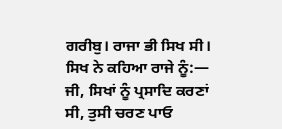ਗਰੀਬੁ। ਰਾਜਾ ਭੀ ਸਿਖ ਸੀ। ਸਿਖ ਨੇ ਕਹਿਆ ਰਾਜੇ ਨੂੰ:— ਜੀ, ਸਿਖਾਂ ਨੂੰ ਪ੍ਰਸਾਦਿ ਕਰਣਾਂ ਸੀ, ਤੁਸੀ ਚਰਣ ਪਾਓ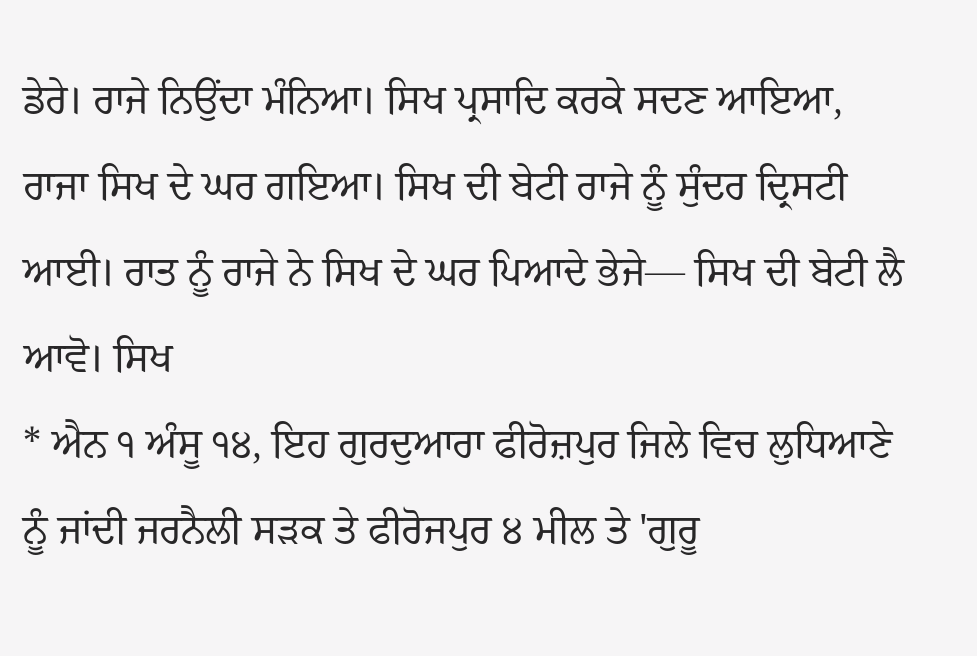ਡੇਰੇ। ਰਾਜੇ ਨਿਉਂਦਾ ਮੰਨਿਆ। ਸਿਖ ਪ੍ਰਸਾਦਿ ਕਰਕੇ ਸਦਣ ਆਇਆ, ਰਾਜਾ ਸਿਖ ਦੇ ਘਰ ਗਇਆ। ਸਿਖ ਦੀ ਬੇਟੀ ਰਾਜੇ ਨੂੰ ਸੁੰਦਰ ਦ੍ਰਿਸਟੀ ਆਈ। ਰਾਤ ਨੂੰ ਰਾਜੇ ਨੇ ਸਿਖ ਦੇ ਘਰ ਪਿਆਦੇ ਭੇਜੇ— ਸਿਖ ਦੀ ਬੇਟੀ ਲੈ ਆਵੋ। ਸਿਖ
* ਐਨ ੧ ਅੰਸੂ ੧੪, ਇਹ ਗੁਰਦੁਆਰਾ ਫੀਰੋਜ਼ਪੁਰ ਜਿਲੇ ਵਿਚ ਲੁਧਿਆਣੇ ਨੂੰ ਜਾਂਦੀ ਜਰਨੈਲੀ ਸੜਕ ਤੇ ਫੀਰੋਜਪੁਰ ੪ ਮੀਲ ਤੇ 'ਗੁਰੂ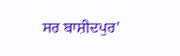ਸਰ ਬਾਸ਼ੀਦਪੁਰ'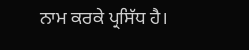ਨਾਮ ਕਰਕੇ ਪ੍ਰਸਿੱਧ ਹੈ।